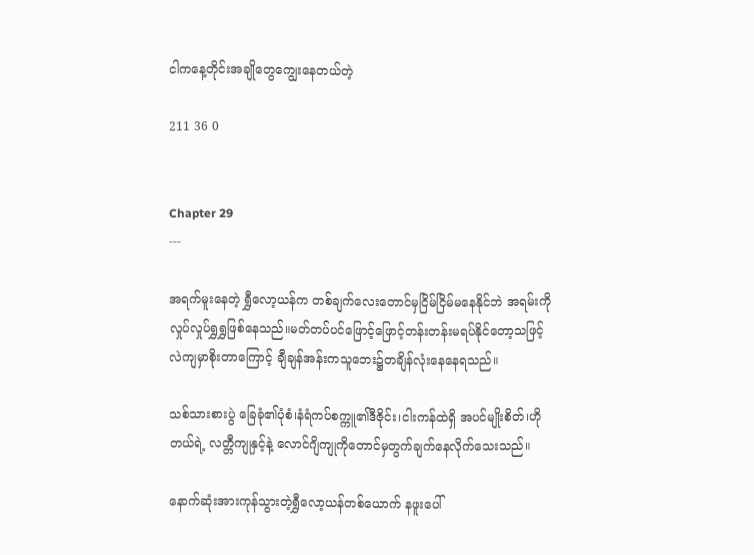ငါကနေ့တိုင်းအချိုတွေကျွေးနေတယ်တဲ့

211 36 0


Chapter 29
---

အရက်မူးနေတဲ့ ရွှီလော့ယန်က တစ်ချက်လေးတောင်မှငြိမ်ငြိမ်မနေနိုင်ဘဲ အရမ်းကိုလှုပ်လှုပ်ရွှရွှဖြစ်နေသည်။မတ်တပ်ပင်ဖြောင့်ဖြောင့်တန်းတန်းမရပ်နိုင်တော့သဖြင့် လဲကျမှာစိုးတာကြောင့် ချီချန်အန်းကသူဘေး၌တချိန်လုံးနေနေရသည်။

သစ်သားစားပွဲ ခြေခုံ၏ပုံစံ၊နံရံကပ်စက္ကူ၏ဒီဇိုင်း၊ငါးကန်ထဲရှိ အပင်မျိုးစိတ်၊ဟိုတယ်ရဲ့ လတ္တီကျုနှင့်နဲ့ လောင်ဂျိကျုကိုတောင်မှတွက်ချက်နေလိုက်သေးသည်။

နောက်ဆုံးအားကုန်သွားတဲ့ရွှီလော့ယန်တစ်ယောက် နဖူးပေါ်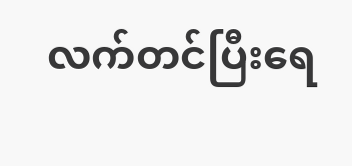လက်တင်ပြီးရေ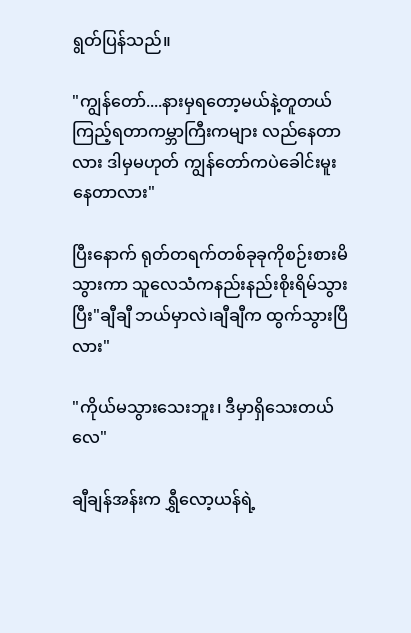ရွတ်ပြန်သည်။

"ကျွန်တော်....နားမှရတော့မယ်နဲ့တူတယ် ကြည့်ရတာကမ္ဘာကြီးကများ လည်နေတာလား ဒါမှမဟုတ် ကျွန်တော်ကပဲခေါင်းမူးနေတာလား"

ပြီးနောက် ရုတ်တရက်တစ်ခုခုကိုစဉ်းစားမိသွားကာ သူ‌လေသံကနည်းနည်းစိုးရိမ်သွားပြီး"ချီချီ ဘယ်မှာလဲ၊ချီချီက ထွက်သွားပြီလား"

"ကိုယ်မသွားသေးဘူး၊ ဒီမှာရှိသေးတယ်လေ"

ချီချန်အန်းက ရွှီလော့ယန်ရဲ့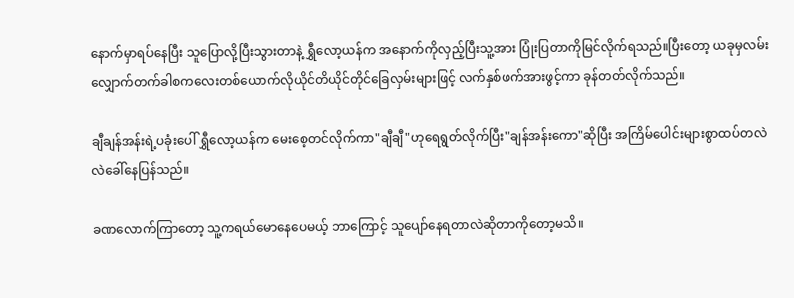နောက်မှာရပ်နေပြီး သူပြောလို့ပြီးသွားတာနဲ့ ရွှီလော့ယန်က အနောက်ကိုလှည့်ပြီးသူ့အား ပြုံးပြတာကိုမြင်လိုက်ရသည်။ပြီးတော့ ယခုမှလမ်းလျှောက်တက်ခါစကလေးတစ်ယောက်လိုယိုင်တိယိုင်တိုင်ခြေလှမ်းများဖြင့် လက်နှစ်ဖက်အားဖွင့်ကာ ခုန်တတ်လိုက်သည်။

ချီချန်အန်းရဲ့ပခုံးပေါ် ရွှီလော့ယန်က မေးစေ့တင်လိုက်ကာ"ချီချီ"ဟုရေရွတ်လိုက်ပြီး"ချန်အန်းကော"ဆိုပြီး အကြိမ်ပေါင်းများစွာထပ်တလဲလဲခေါ်နေပြန်သည်။

ခဏလောက်ကြာတော့ သူ့ကရယ်မောနေပေမယ့် ဘာကြောင့် သူပျော်နေရတာလဲဆိုတာကိုတော့မသိ။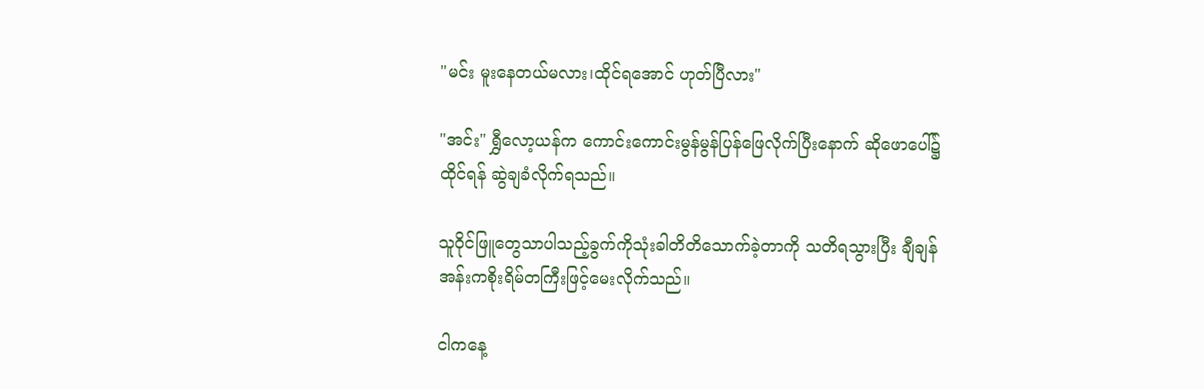"မင်း မူးနေတယ်မလား၊ထိုင်ရအောင် ဟုတ်ပြီလား"

"အင်း" ရွှီလော့ယန်က ကောင်းကောင်းမွန်မွန်ပြန်ဖြေလိုက်ပြီးနောက် ဆိုဖောပေါ်၌ထိုင်ရန် ဆွဲချခံလိုက်ရသည်။

သူဝိုင်ဖြူတွေသာပါသည့်ခွက်ကိုသုံးခါတိတိသောက်ခဲ့တာကို သတိရသွားပြီး ချီချန်အန်းကစိုးရိမ်တကြီးဖြင့်မေးလိုက်သည်။

ငါကနေ့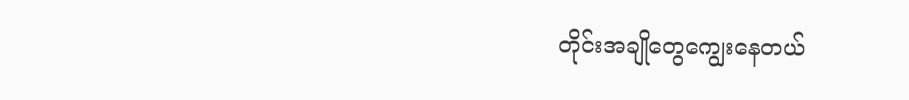တိုင်းအချိုတွေကျွေးနေတယ်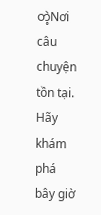တဲ့Nơi câu chuyện tồn tại. Hãy khám phá bây giờ